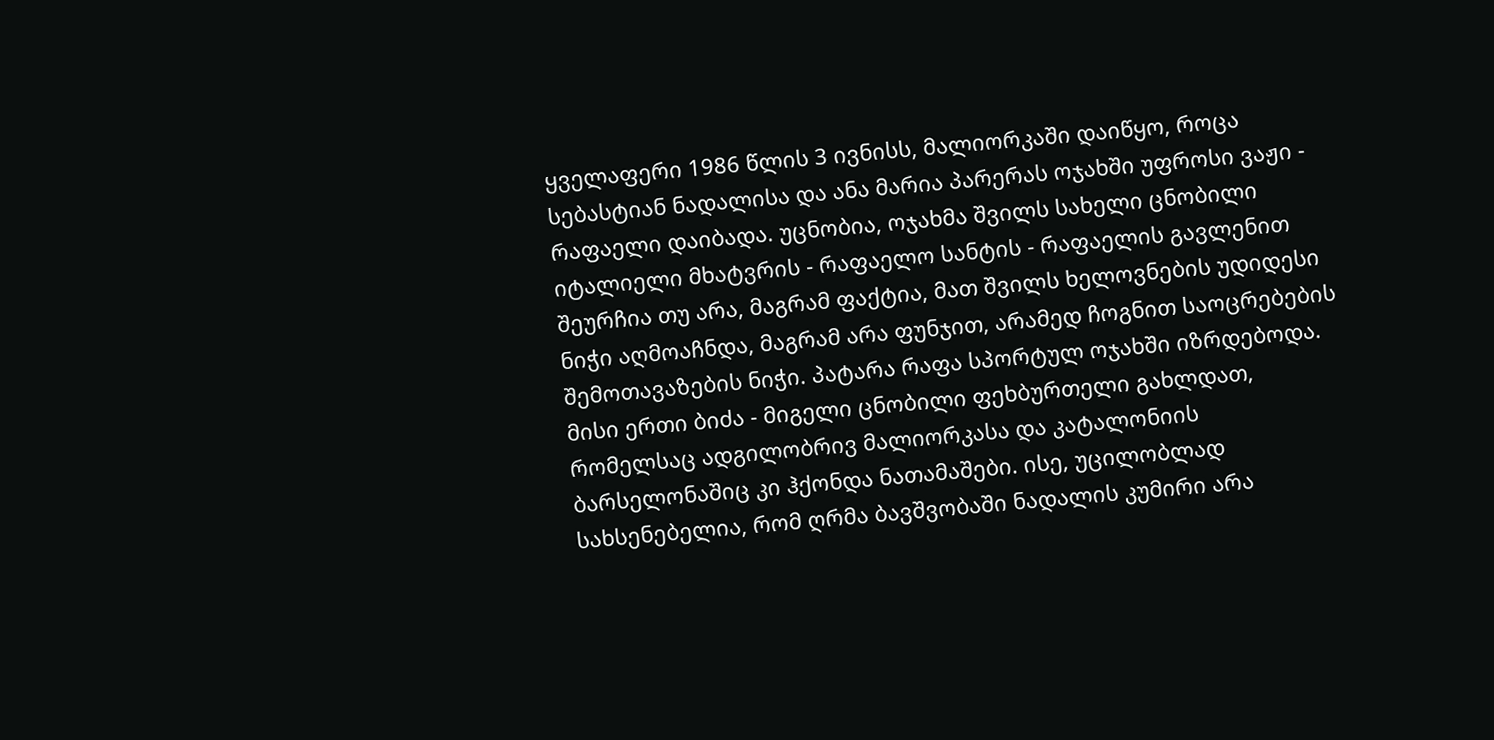ყველაფერი 1986 წლის 3 ივნისს, მალიორკაში დაიწყო, როცა სებასტიან ნადალისა და ანა მარია პარერას ოჯახში უფროსი ვაჟი - რაფაელი დაიბადა. უცნობია, ოჯახმა შვილს სახელი ცნობილი იტალიელი მხატვრის - რაფაელო სანტის - რაფაელის გავლენით შეურჩია თუ არა, მაგრამ ფაქტია, მათ შვილს ხელოვნების უდიდესი ნიჭი აღმოაჩნდა, მაგრამ არა ფუნჯით, არამედ ჩოგნით საოცრებების შემოთავაზების ნიჭი. პატარა რაფა სპორტულ ოჯახში იზრდებოდა. მისი ერთი ბიძა - მიგელი ცნობილი ფეხბურთელი გახლდათ, რომელსაც ადგილობრივ მალიორკასა და კატალონიის ბარსელონაშიც კი ჰქონდა ნათამაშები. ისე, უცილობლად სახსენებელია, რომ ღრმა ბავშვობაში ნადალის კუმირი არა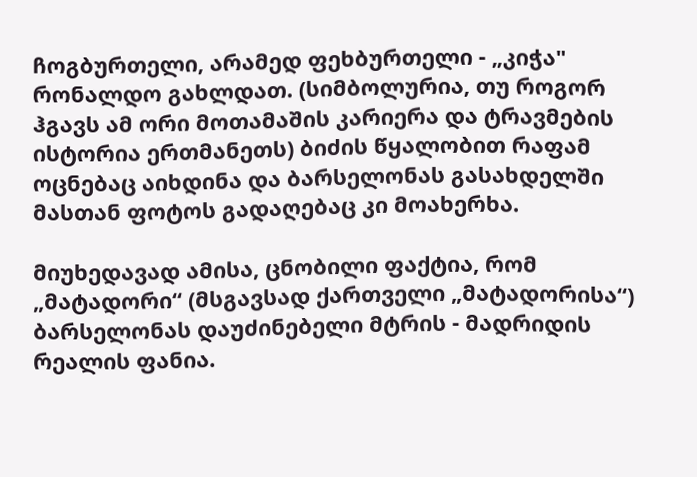ჩოგბურთელი, არამედ ფეხბურთელი - „კიჭა" რონალდო გახლდათ. (სიმბოლურია, თუ როგორ ჰგავს ამ ორი მოთამაშის კარიერა და ტრავმების ისტორია ერთმანეთს) ბიძის წყალობით რაფამ ოცნებაც აიხდინა და ბარსელონას გასახდელში მასთან ფოტოს გადაღებაც კი მოახერხა.

მიუხედავად ამისა, ცნობილი ფაქტია, რომ „მატადორი“ (მსგავსად ქართველი „მატადორისა“) ბარსელონას დაუძინებელი მტრის - მადრიდის რეალის ფანია.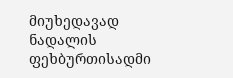მიუხედავად ნადალის ფეხბურთისადმი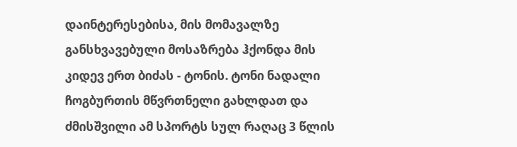დაინტერესებისა, მის მომავალზე განსხვავებული მოსაზრება ჰქონდა მის კიდევ ერთ ბიძას - ტონის. ტონი ნადალი ჩოგბურთის მწვრთნელი გახლდათ და ძმისშვილი ამ სპორტს სულ რაღაც 3 წლის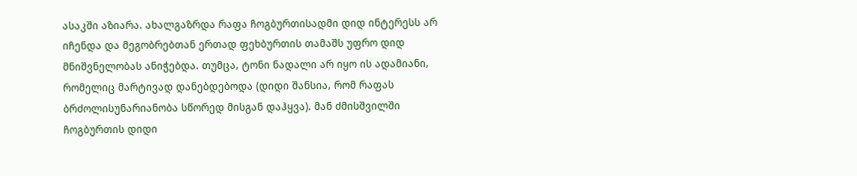ასაკში აზიარა. ახალგაზრდა რაფა ჩოგბურთისადმი დიდ ინტერესს არ იჩენდა და მეგობრებთან ერთად ფეხბურთის თამაშს უფრო დიდ მნიშვნელობას ანიჭებდა. თუმცა, ტონი ნადალი არ იყო ის ადამიანი, რომელიც მარტივად დანებდებოდა (დიდი შანსია, რომ რაფას ბრძოლისუნარიანობა სწორედ მისგან დაჰყვა). მან ძმისშვილში ჩოგბურთის დიდი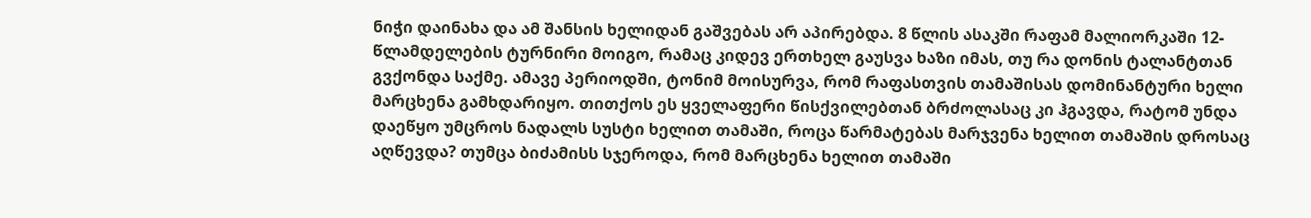ნიჭი დაინახა და ამ შანსის ხელიდან გაშვებას არ აპირებდა. 8 წლის ასაკში რაფამ მალიორკაში 12-წლამდელების ტურნირი მოიგო, რამაც კიდევ ერთხელ გაუსვა ხაზი იმას, თუ რა დონის ტალანტთან გვქონდა საქმე. ამავე პერიოდში, ტონიმ მოისურვა, რომ რაფასთვის თამაშისას დომინანტური ხელი მარცხენა გამხდარიყო. თითქოს ეს ყველაფერი წისქვილებთან ბრძოლასაც კი ჰგავდა, რატომ უნდა დაეწყო უმცროს ნადალს სუსტი ხელით თამაში, როცა წარმატებას მარჯვენა ხელით თამაშის დროსაც აღწევდა? თუმცა ბიძამისს სჯეროდა, რომ მარცხენა ხელით თამაში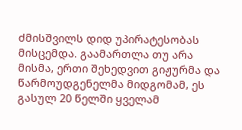ძმისშვილს დიდ უპირატესობას მისცემდა. გაამართლა თუ არა მისმა, ერთი შეხედვით გიჟურმა და წარმოუდგენელმა მიდგომამ, ეს გასულ 20 წელში ყველამ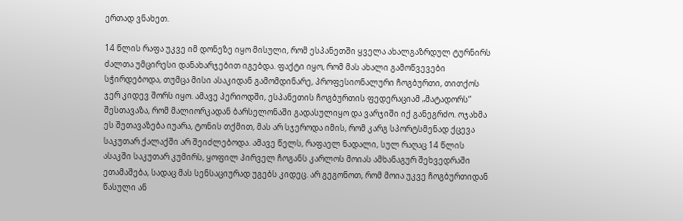ერთად ვნახეთ.

14 წლის რაფა უკვე იმ დონეზე იყო მისული, რომ ესპანეთში ყველა ახალგაზრდულ ტურნირს ძალთა უმცირესი დანახარჯებით იგებდა. ფაქტი იყო, რომ მას ახალი გამოწვევები სჭირდებოდა, თუმცა მისი ასაკიდან გამომდინარე, პროფესიონალური ჩოგბურთი, თითქოს ჯერ კიდევ შორს იყო. ამავე პერიოდში, ესპანეთის ჩოგბურთის ფედერაციამ „მატადორს“ შესთავაზა, რომ მალიორკადან ბარსელონაში გადასულიყო და ვარჯიში იქ განეგრძო. ოჯახმა ეს შეთავაზება იუარა, ტონის თქმით, მას არ სჯეროდა იმის, რომ კარგ სპორტსმენად ქცევა საკუთარ ქალაქში არ შეიძლებოდა. ამავე წელს, რაფაელ ნადალი, სულ რაღაც 14 წლის ასაკში საკუთარ კუმირს, ყოფილ პირველ ჩოგანს კარლოს მოიას ამხანაგურ შეხვედრაში ეთამაშება, სადაც მას სენსაციურად უგებს კიდეც. არ გეგონოთ, რომ მოია უკვე ჩოგბურთიდან წასული ან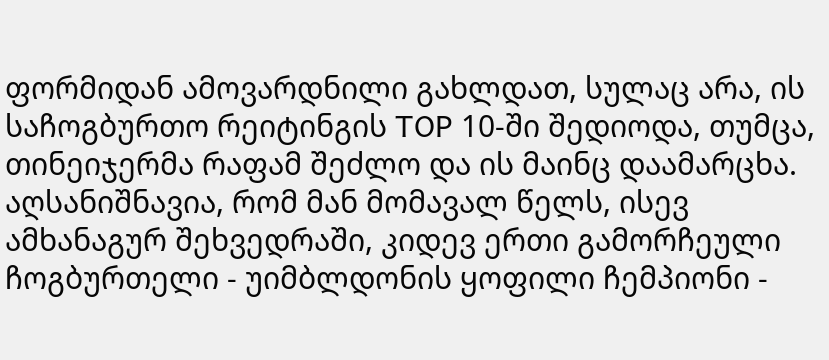ფორმიდან ამოვარდნილი გახლდათ, სულაც არა, ის საჩოგბურთო რეიტინგის TOP 10-ში შედიოდა, თუმცა, თინეიჯერმა რაფამ შეძლო და ის მაინც დაამარცხა. აღსანიშნავია, რომ მან მომავალ წელს, ისევ ამხანაგურ შეხვედრაში, კიდევ ერთი გამორჩეული ჩოგბურთელი - უიმბლდონის ყოფილი ჩემპიონი -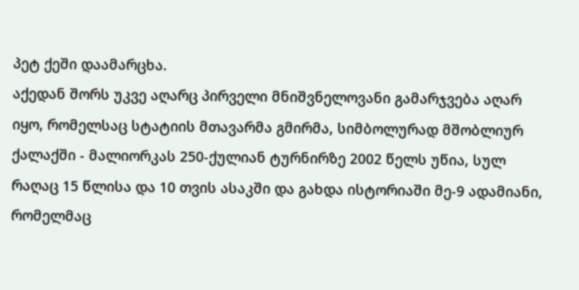პეტ ქეში დაამარცხა.
აქედან შორს უკვე აღარც პირველი მნიშვნელოვანი გამარჯვება აღარ იყო, რომელსაც სტატიის მთავარმა გმირმა, სიმბოლურად მშობლიურ ქალაქში - მალიორკას 250-ქულიან ტურნირზე 2002 წელს უწია, სულ რაღაც 15 წლისა და 10 თვის ასაკში და გახდა ისტორიაში მე-9 ადამიანი, რომელმაც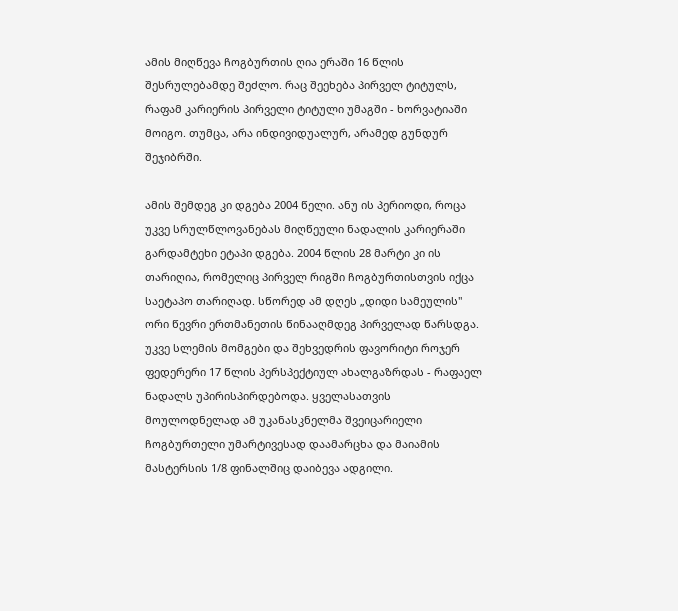ამის მიღწევა ჩოგბურთის ღია ერაში 16 წლის შესრულებამდე შეძლო. რაც შეეხება პირველ ტიტულს, რაფამ კარიერის პირველი ტიტული უმაგში - ხორვატიაში მოიგო. თუმცა, არა ინდივიდუალურ, არამედ გუნდურ შეჯიბრში.

ამის შემდეგ კი დგება 2004 წელი. ანუ ის პერიოდი, როცა უკვე სრულწლოვანებას მიღწეული ნადალის კარიერაში გარდამტეხი ეტაპი დგება. 2004 წლის 28 მარტი კი ის თარიღია, რომელიც პირველ რიგში ჩოგბურთისთვის იქცა საეტაპო თარიღად. სწორედ ამ დღეს „დიდი სამეულის" ორი წევრი ერთმანეთის წინააღმდეგ პირველად წარსდგა. უკვე სლემის მომგები და შეხვედრის ფავორიტი როჯერ ფედერერი 17 წლის პერსპექტიულ ახალგაზრდას - რაფაელ ნადალს უპირისპირდებოდა. ყველასათვის მოულოდნელად ამ უკანასკნელმა შვეიცარიელი ჩოგბურთელი უმარტივესად დაამარცხა და მაიამის მასტერსის 1/8 ფინალშიც დაიბევა ადგილი.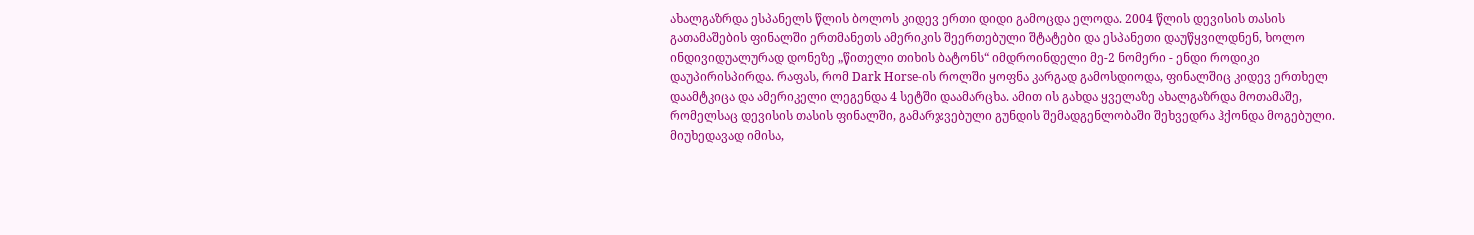ახალგაზრდა ესპანელს წლის ბოლოს კიდევ ერთი დიდი გამოცდა ელოდა. 2004 წლის დევისის თასის გათამაშების ფინალში ერთმანეთს ამერიკის შეერთებული შტატები და ესპანეთი დაუწყვილდნენ, ხოლო ინდივიდუალურად დონეზე „წითელი თიხის ბატონს“ იმდროინდელი მე-2 ნომერი - ენდი როდიკი დაუპირისპირდა. რაფას, რომ Dark Horse-ის როლში ყოფნა კარგად გამოსდიოდა, ფინალშიც კიდევ ერთხელ დაამტკიცა და ამერიკელი ლეგენდა 4 სეტში დაამარცხა. ამით ის გახდა ყველაზე ახალგაზრდა მოთამაშე, რომელსაც დევისის თასის ფინალში, გამარჯვებული გუნდის შემადგენლობაში შეხვედრა ჰქონდა მოგებული.
მიუხედავად იმისა,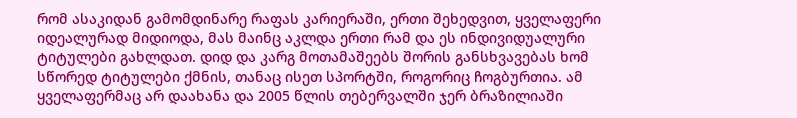რომ ასაკიდან გამომდინარე რაფას კარიერაში, ერთი შეხედვით, ყველაფერი იდეალურად მიდიოდა, მას მაინც აკლდა ერთი რამ და ეს ინდივიდუალური ტიტულები გახლდათ. დიდ და კარგ მოთამაშეებს შორის განსხვავებას ხომ სწორედ ტიტულები ქმნის, თანაც ისეთ სპორტში, როგორიც ჩოგბურთია. ამ ყველაფერმაც არ დაახანა და 2005 წლის თებერვალში ჯერ ბრაზილიაში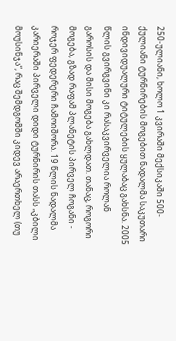250-ულიანი, ხოლო 1 კვირაში მექსიკაში 500-ქულიანი ტურნირების მოგებით ნადალმა საკუთარი ინდივიდუალური ტიტულების ყულაბაც გახსნა. 2005 წლის გვირგვინი კი რასაკვირველია როლან გაროსის და მისი მოგება გახლდათ. თანაც, როგორი მოგება, გზად რაფამ პლანეტის პირველ ჩოგანი - როჯერ ფედერერი ჩამოიშორა. 19 წლის ნადალმა კარიერაში პირველი დიდი ტურნირის თასს „კბილი მოუსინჯა“, რაც შემდგომში კიდევ არაერთხელ (თუ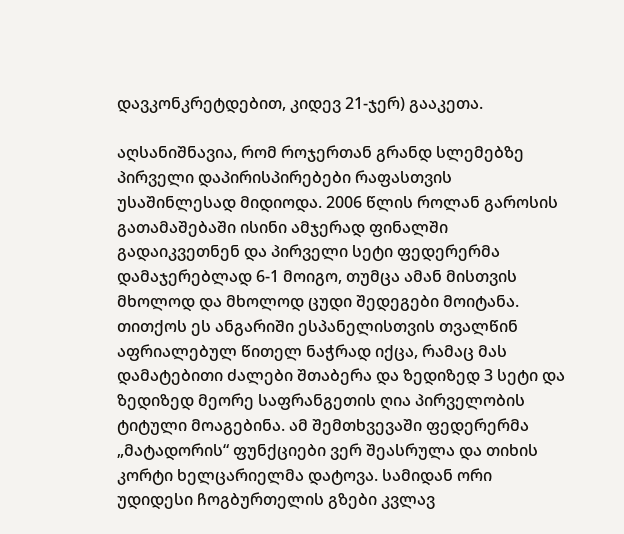დავკონკრეტდებით, კიდევ 21-ჯერ) გააკეთა.

აღსანიშნავია, რომ როჯერთან გრანდ სლემებზე პირველი დაპირისპირებები რაფასთვის უსაშინლესად მიდიოდა. 2006 წლის როლან გაროსის გათამაშებაში ისინი ამჯერად ფინალში გადაიკვეთნენ და პირველი სეტი ფედერერმა დამაჯერებლად 6-1 მოიგო, თუმცა ამან მისთვის მხოლოდ და მხოლოდ ცუდი შედეგები მოიტანა. თითქოს ეს ანგარიში ესპანელისთვის თვალწინ აფრიალებულ წითელ ნაჭრად იქცა, რამაც მას დამატებითი ძალები შთაბერა და ზედიზედ 3 სეტი და ზედიზედ მეორე საფრანგეთის ღია პირველობის ტიტული მოაგებინა. ამ შემთხვევაში ფედერერმა „მატადორის“ ფუნქციები ვერ შეასრულა და თიხის კორტი ხელცარიელმა დატოვა. სამიდან ორი უდიდესი ჩოგბურთელის გზები კვლავ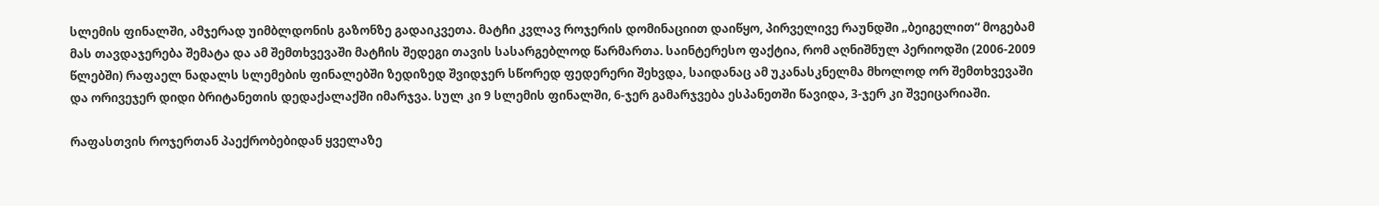სლემის ფინალში, ამჯერად უიმბლდონის გაზონზე გადაიკვეთა. მატჩი კვლავ როჯერის დომინაციით დაიწყო, პირველივე რაუნდში „ბეიგელით“ მოგებამ მას თავდაჯერება შემატა და ამ შემთხვევაში მატჩის შედეგი თავის სასარგებლოდ წარმართა. საინტერესო ფაქტია, რომ აღნიშნულ პერიოდში (2006-2009 წლებში) რაფაელ ნადალს სლემების ფინალებში ზედიზედ შვიდჯერ სწორედ ფედერერი შეხვდა, საიდანაც ამ უკანასკნელმა მხოლოდ ორ შემთხვევაში და ორივეჯერ დიდი ბრიტანეთის დედაქალაქში იმარჯვა. სულ კი 9 სლემის ფინალში, 6-ჯერ გამარჯვება ესპანეთში წავიდა, 3-ჯერ კი შვეიცარიაში.

რაფასთვის როჯერთან პაექრობებიდან ყველაზე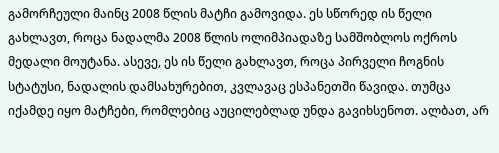გამორჩეული მაინც 2008 წლის მატჩი გამოვიდა. ეს სწორედ ის წელი გახლავთ, როცა ნადალმა 2008 წლის ოლიმპიადაზე სამშობლოს ოქროს მედალი მოუტანა. ასევე, ეს ის წელი გახლავთ, როცა პირველი ჩოგნის სტატუსი, ნადალის დამსახურებით, კვლავაც ესპანეთში წავიდა. თუმცა იქამდე იყო მატჩები, რომლებიც აუცილებლად უნდა გავიხსენოთ. ალბათ, არ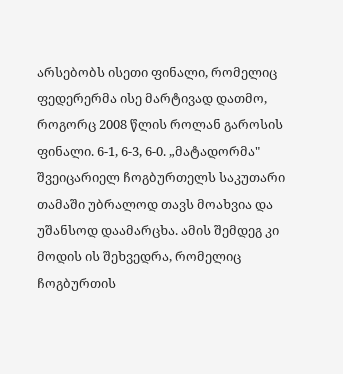არსებობს ისეთი ფინალი, რომელიც ფედერერმა ისე მარტივად დათმო, როგორც 2008 წლის როლან გაროსის ფინალი. 6-1, 6-3, 6-0. „მატადორმა" შვეიცარიელ ჩოგბურთელს საკუთარი თამაში უბრალოდ თავს მოახვია და უშანსოდ დაამარცხა. ამის შემდეგ კი მოდის ის შეხვედრა, რომელიც ჩოგბურთის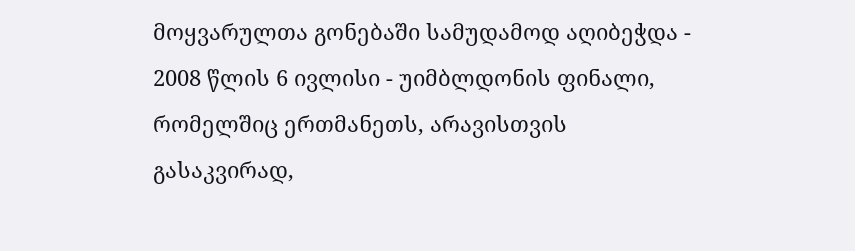მოყვარულთა გონებაში სამუდამოდ აღიბეჭდა - 2008 წლის 6 ივლისი - უიმბლდონის ფინალი, რომელშიც ერთმანეთს, არავისთვის გასაკვირად,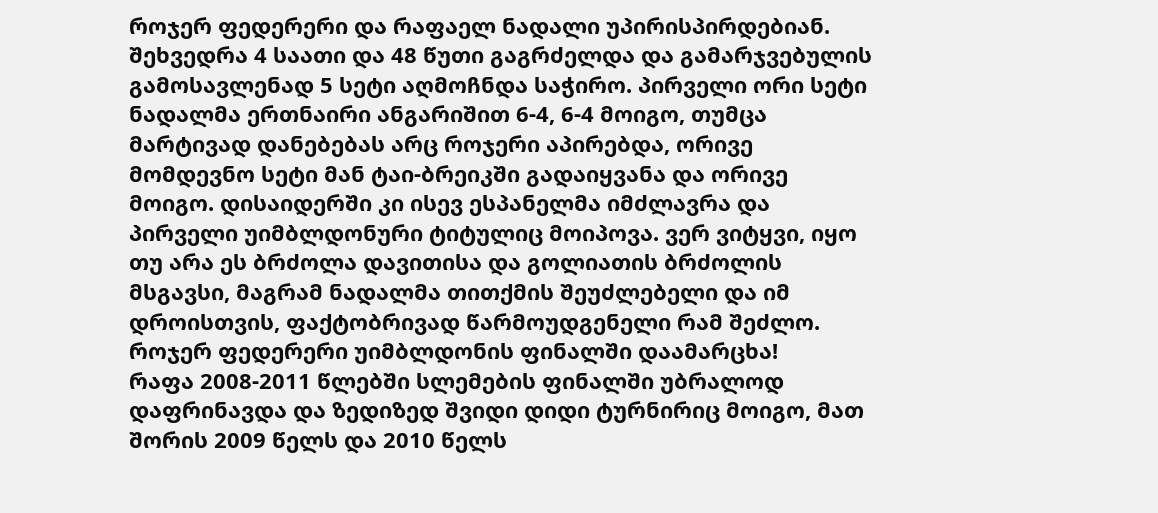როჯერ ფედერერი და რაფაელ ნადალი უპირისპირდებიან. შეხვედრა 4 საათი და 48 წუთი გაგრძელდა და გამარჯვებულის გამოსავლენად 5 სეტი აღმოჩნდა საჭირო. პირველი ორი სეტი ნადალმა ერთნაირი ანგარიშით 6-4, 6-4 მოიგო, თუმცა მარტივად დანებებას არც როჯერი აპირებდა, ორივე მომდევნო სეტი მან ტაი-ბრეიკში გადაიყვანა და ორივე მოიგო. დისაიდერში კი ისევ ესპანელმა იმძლავრა და პირველი უიმბლდონური ტიტულიც მოიპოვა. ვერ ვიტყვი, იყო თუ არა ეს ბრძოლა დავითისა და გოლიათის ბრძოლის მსგავსი, მაგრამ ნადალმა თითქმის შეუძლებელი და იმ დროისთვის, ფაქტობრივად წარმოუდგენელი რამ შეძლო. როჯერ ფედერერი უიმბლდონის ფინალში დაამარცხა!
რაფა 2008-2011 წლებში სლემების ფინალში უბრალოდ დაფრინავდა და ზედიზედ შვიდი დიდი ტურნირიც მოიგო, მათ შორის 2009 წელს და 2010 წელს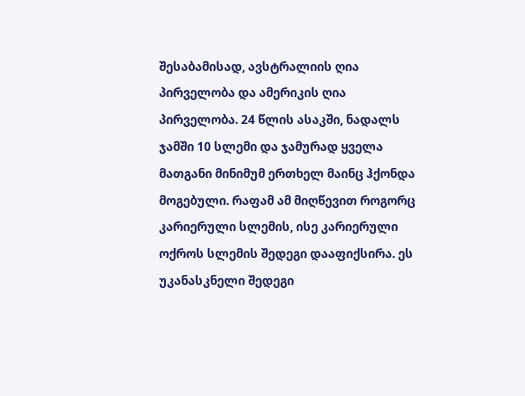შესაბამისად, ავსტრალიის ღია პირველობა და ამერიკის ღია პირველობა. 24 წლის ასაკში, ნადალს ჯამში 10 სლემი და ჯამურად ყველა მათგანი მინიმუმ ერთხელ მაინც ჰქონდა მოგებული. რაფამ ამ მიღწევით როგორც კარიერული სლემის, ისე კარიერული ოქროს სლემის შედეგი დააფიქსირა. ეს უკანასკნელი შედეგი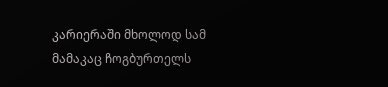კარიერაში მხოლოდ სამ მამაკაც ჩოგბურთელს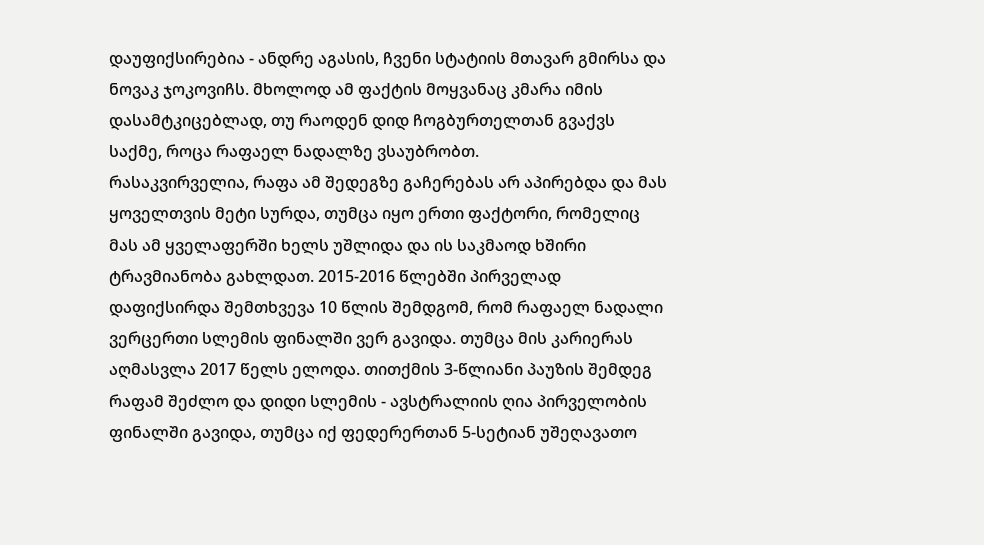დაუფიქსირებია - ანდრე აგასის, ჩვენი სტატიის მთავარ გმირსა და ნოვაკ ჯოკოვიჩს. მხოლოდ ამ ფაქტის მოყვანაც კმარა იმის დასამტკიცებლად, თუ რაოდენ დიდ ჩოგბურთელთან გვაქვს საქმე, როცა რაფაელ ნადალზე ვსაუბრობთ.
რასაკვირველია, რაფა ამ შედეგზე გაჩერებას არ აპირებდა და მას ყოველთვის მეტი სურდა, თუმცა იყო ერთი ფაქტორი, რომელიც მას ამ ყველაფერში ხელს უშლიდა და ის საკმაოდ ხშირი ტრავმიანობა გახლდათ. 2015-2016 წლებში პირველად დაფიქსირდა შემთხვევა 10 წლის შემდგომ, რომ რაფაელ ნადალი ვერცერთი სლემის ფინალში ვერ გავიდა. თუმცა მის კარიერას აღმასვლა 2017 წელს ელოდა. თითქმის 3-წლიანი პაუზის შემდეგ რაფამ შეძლო და დიდი სლემის - ავსტრალიის ღია პირველობის ფინალში გავიდა, თუმცა იქ ფედერერთან 5-სეტიან უშეღავათო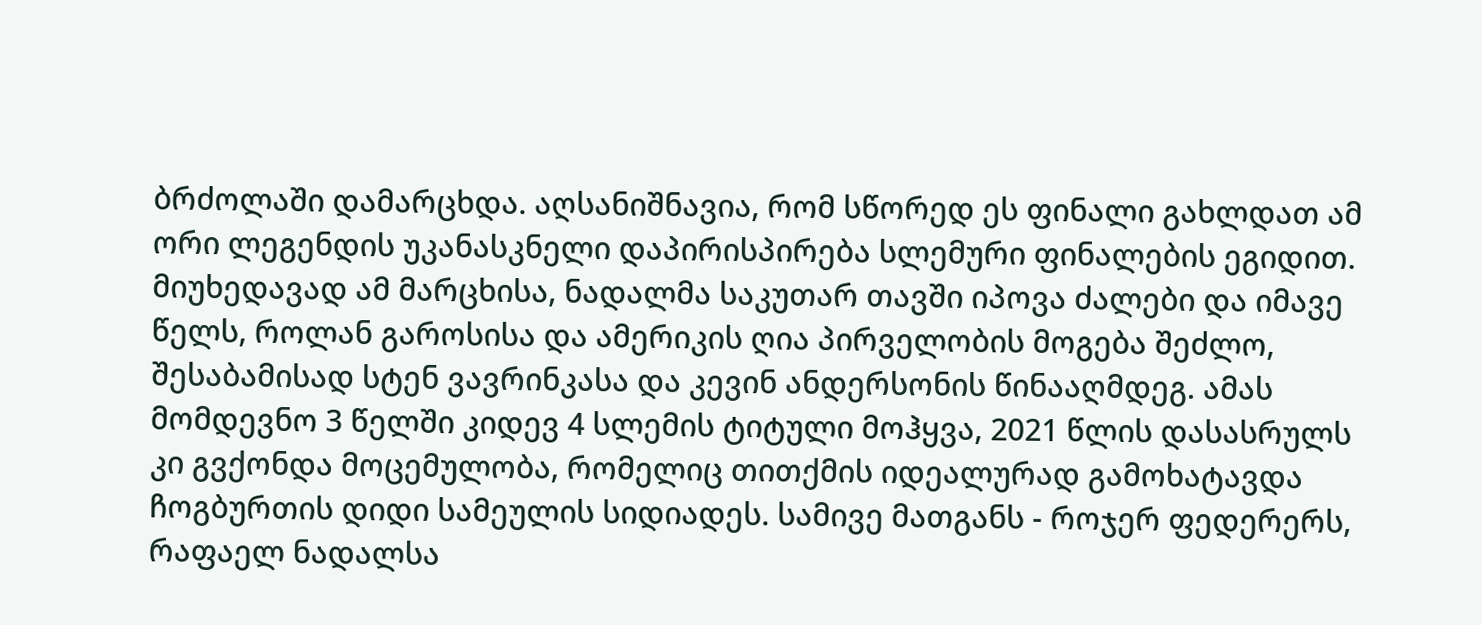ბრძოლაში დამარცხდა. აღსანიშნავია, რომ სწორედ ეს ფინალი გახლდათ ამ ორი ლეგენდის უკანასკნელი დაპირისპირება სლემური ფინალების ეგიდით. მიუხედავად ამ მარცხისა, ნადალმა საკუთარ თავში იპოვა ძალები და იმავე წელს, როლან გაროსისა და ამერიკის ღია პირველობის მოგება შეძლო, შესაბამისად სტენ ვავრინკასა და კევინ ანდერსონის წინააღმდეგ. ამას მომდევნო 3 წელში კიდევ 4 სლემის ტიტული მოჰყვა, 2021 წლის დასასრულს კი გვქონდა მოცემულობა, რომელიც თითქმის იდეალურად გამოხატავდა ჩოგბურთის დიდი სამეულის სიდიადეს. სამივე მათგანს - როჯერ ფედერერს, რაფაელ ნადალსა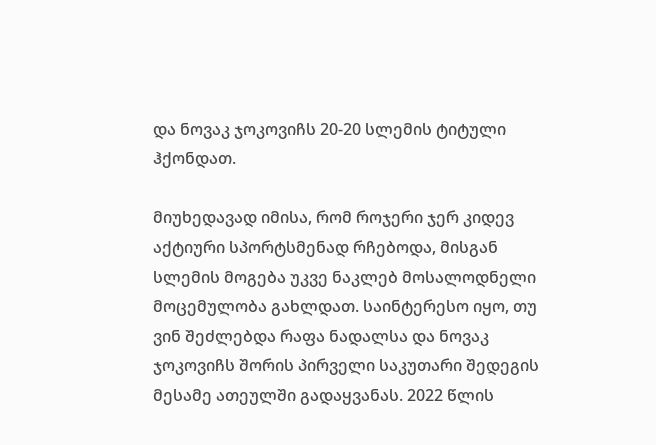და ნოვაკ ჯოკოვიჩს 20-20 სლემის ტიტული ჰქონდათ.

მიუხედავად იმისა, რომ როჯერი ჯერ კიდევ აქტიური სპორტსმენად რჩებოდა, მისგან სლემის მოგება უკვე ნაკლებ მოსალოდნელი მოცემულობა გახლდათ. საინტერესო იყო, თუ ვინ შეძლებდა რაფა ნადალსა და ნოვაკ ჯოკოვიჩს შორის პირველი საკუთარი შედეგის მესამე ათეულში გადაყვანას. 2022 წლის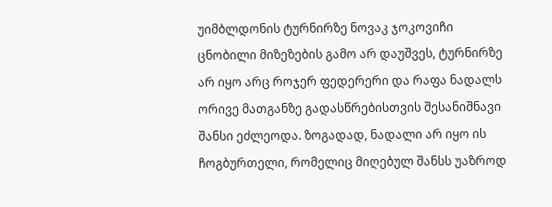უიმბლდონის ტურნირზე ნოვაკ ჯოკოვიჩი ცნობილი მიზეზების გამო არ დაუშვეს, ტურნირზე არ იყო არც როჯერ ფედერერი და რაფა ნადალს ორივე მათგანზე გადასწრებისთვის შესანიშნავი შანსი ეძლეოდა. ზოგადად, ნადალი არ იყო ის ჩოგბურთელი, რომელიც მიღებულ შანსს უაზროდ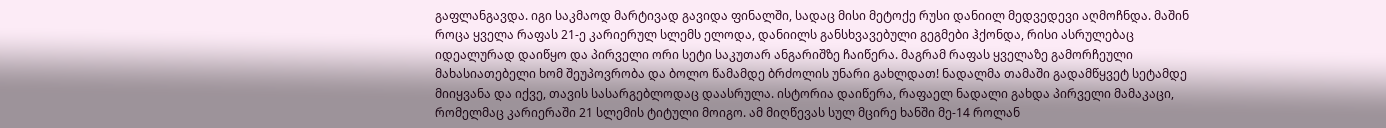გაფლანგავდა. იგი საკმაოდ მარტივად გავიდა ფინალში, სადაც მისი მეტოქე რუსი დანიილ მედვედევი აღმოჩნდა. მაშინ როცა ყველა რაფას 21-ე კარიერულ სლემს ელოდა, დანიილს განსხვავებული გეგმები ჰქონდა, რისი ასრულებაც იდეალურად დაიწყო და პირველი ორი სეტი საკუთარ ანგარიშზე ჩაიწერა. მაგრამ რაფას ყველაზე გამორჩეული მახასიათებელი ხომ შეუპოვრობა და ბოლო წამამდე ბრძოლის უნარი გახლდათ! ნადალმა თამაში გადამწყვეტ სეტამდე მიიყვანა და იქვე, თავის სასარგებლოდაც დაასრულა. ისტორია დაიწერა, რაფაელ ნადალი გახდა პირველი მამაკაცი, რომელმაც კარიერაში 21 სლემის ტიტული მოიგო. ამ მიღწევას სულ მცირე ხანში მე-14 როლან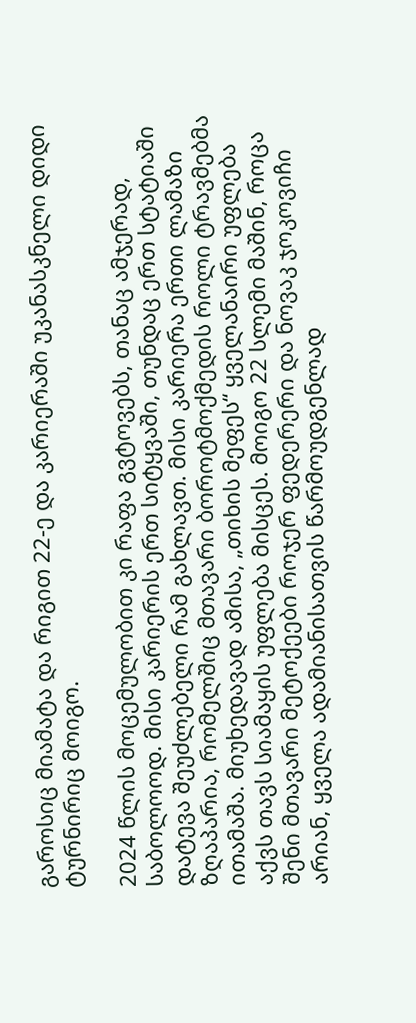გაროსიც მიამატა და რიგით 22-ე და კარიერაში უკანასკნელი დიდი ტურნირიც მოიგო.

2024 წლის მოცემულობით კი რაფა გვტოვებს, თანაც ამჯერად, საბოლოოდ. მისი კარიერის ერთ სიტყვაში, თუნდაც ერთ სტატიაში დატევა შეუძლებელი რამ გახლავთ. მისი კარიერა ერთი ლამაზი ზღაპარია, რომელშიც მთავარი ბოროტმოქმედის როლი ტრავმებმა ითამაშა. მიუხედავად ამისა, „თიხის მეფეს“ ყველანაირი უფლება აქვს თავს სიამაყის უფლება მისცეს. მოიგო 22 სლემი მაშინ, როცა შენი მთავარი მეტოქეები როჯერ ფედერერი და ნოვაკ ჯოკოვიჩი არიან, ყველა ადამიანისათვის წარმოუდგენლად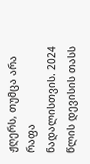ჟღერს, თუმცა არა რაფა ნადალისთვის. 2024 წლის დევისის თასს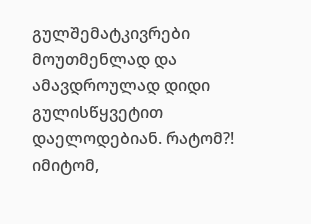გულშემატკივრები მოუთმენლად და ამავდროულად დიდი გულისწყვეტით დაელოდებიან. რატომ?! იმიტომ,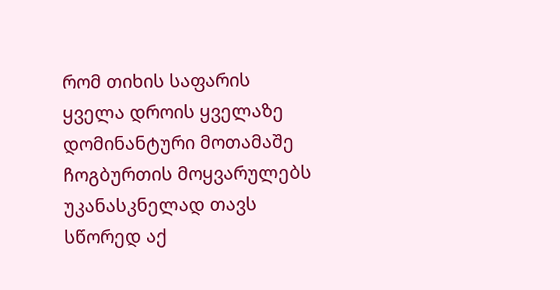რომ თიხის საფარის ყველა დროის ყველაზე დომინანტური მოთამაშე ჩოგბურთის მოყვარულებს უკანასკნელად თავს სწორედ აქ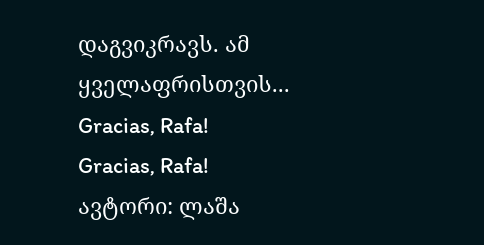დაგვიკრავს. ამ ყველაფრისთვის...
Gracias, Rafa!
Gracias, Rafa!
ავტორი: ლაშა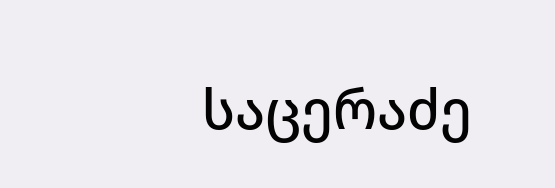საცერაძე